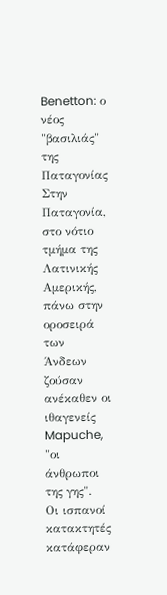Benetton: ο νέος "βασιλιάς" της Παταγονίας
Στην Παταγονία, στο νότιο τμήμα της Λατινικής Αμερικής, πάνω στην οροσειρά
των Άνδεων ζούσαν ανέκαθεν οι ιθαγενείς Mapuche, "οι άνθρωποι της γης".
Οι ισπανοί κατακτητές κατάφεραν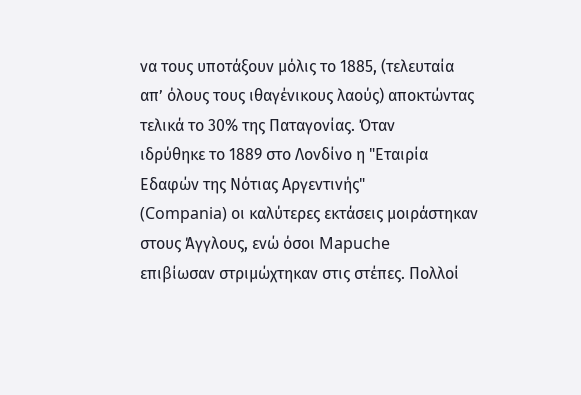να τους υποτάξουν μόλις το 1885, (τελευταία
απ’ όλους τους ιθαγένικους λαούς) αποκτώντας τελικά το 30% της Παταγονίας. Όταν
ιδρύθηκε το 1889 στο Λονδίνο η "Εταιρία Εδαφών της Νότιας Αργεντινής"
(Compania) οι καλύτερες εκτάσεις μοιράστηκαν στους Άγγλους, ενώ όσοι Mapuche
επιβίωσαν στριμώχτηκαν στις στέπες. Πολλοί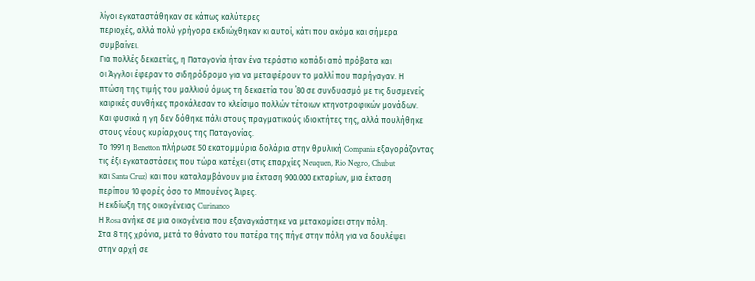λίγοι εγκαταστάθηκαν σε κάπως καλύτερες
περιοχές, αλλά πολύ γρήγορα εκδιώχθηκαν κι αυτοί, κάτι που ακόμα και σήμερα
συμβαίνει.
Για πολλές δεκαετίες, η Παταγονία ήταν ένα τεράστιο κοπάδι από πρόβατα και
οι Άγγλοι έφεραν το σιδηρόδρομο για να μεταφέρουν το μαλλί που παρήγαγαν. Η
πτώση της τιμής του μαλλιού όμως τη δεκαετία του ΄80 σε συνδυασμό με τις δυσμενείς
καιρικές συνθήκες προκάλεσαν το κλείσιμο πολλών τέτοιων κτηνοτροφικών μονάδων.
Και φυσικά η γη δεν δόθηκε πάλι στους πραγματικούς ιδιοκτήτες της, αλλά πουλήθηκε
στους νέους κυρίαρχους της Παταγονίας.
Το 1991 η Benetton πλήρωσε 50 εκατομμύρια δολάρια στην θρυλική Compania εξαγοράζοντας
τις έξι εγκαταστάσεις που τώρα κατέχει (στις επαρχίες Neuquen, Rio Negro, Chubut
και Santa Cruz) και που καταλαμβάνουν μια έκταση 900.000 εκταρίων, μια έκταση
περίπου 10 φορές όσο το Μπουένος Άιρες.
Η εκδίωξη της οικογένειας Curinanco
Η Rosa ανήκε σε μια οικογένεια που εξαναγκάστηκε να μετακομίσει στην πόλη.
Στα 8 της χρόνια, μετά το θάνατο του πατέρα της πήγε στην πόλη για να δουλέψει
στην αρχή σε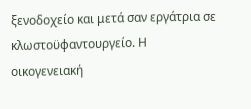ξενοδοχείο και μετά σαν εργάτρια σε κλωστοϋφαντουργείο. Η οικογενειακή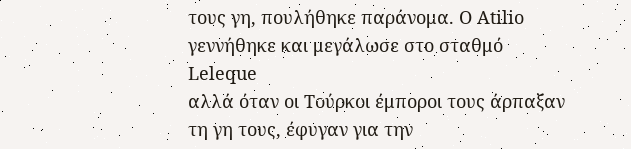τους γη, πουλήθηκε παράνομα. Ο Atilio γεννήθηκε και μεγάλωσε στο σταθμό Leleque
αλλά όταν οι Τούρκοι έμποροι τους άρπαξαν τη γη τους, έφυγαν για την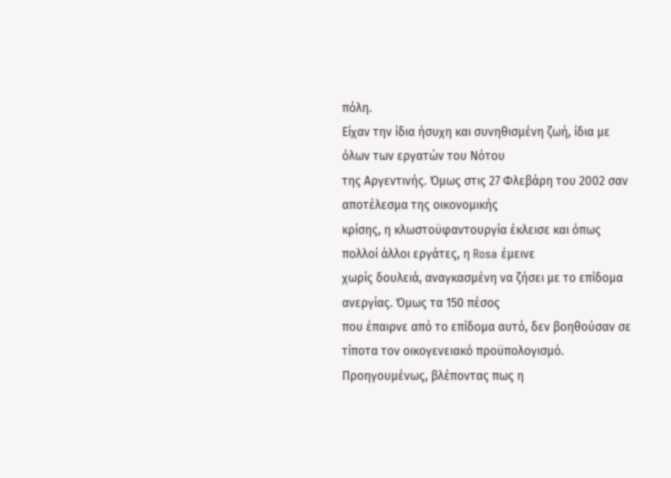πόλη.
Είχαν την ίδια ήσυχη και συνηθισμένη ζωή, ίδια με όλων των εργατών του Νότου
της Αργεντινής. Όμως στις 27 Φλεβάρη του 2002 σαν αποτέλεσμα της οικονομικής
κρίσης, η κλωστοϋφαντουργία έκλεισε και όπως πολλοί άλλοι εργάτες, η Rosa έμεινε
χωρίς δουλειά, αναγκασμένη να ζήσει με το επίδομα ανεργίας. Όμως τα 150 πέσος
που έπαιρνε από το επίδομα αυτό, δεν βοηθούσαν σε τίποτα τον οικογενειακό προϋπολογισμό.
Προηγουμένως, βλέποντας πως η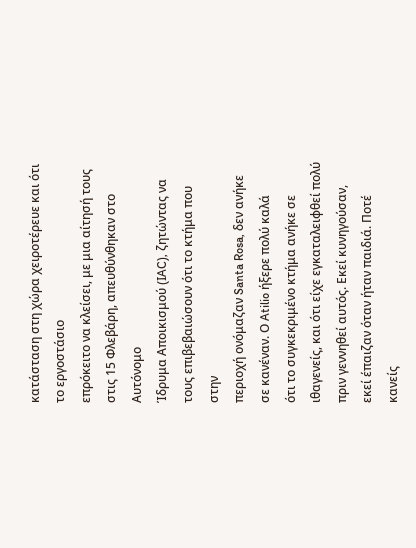κατάσταση στη χώρα χειροτέρευε και ότι το εργοστάσιο
επρόκειτο να κλείσει, με μια αίτησή τους στις 15 Φλεβάρη, απευθύνθηκαν στο Αυτόνομο
Ίδρυμα Αποικισμού (IAC), ζητώντας να τους επιβεβαιώσουν ότι το κτήμα που στην
περιοχή ονόμαζαν Santa Rosa, δεν ανήκε σε κανέναν. Ο Atilio ήξερε πολύ καλά
ότι το συγκεκριμένο κτήμα ανήκε σε ιθαγενείς, και ότι είχε εγκαταλειφθεί πολύ
πριν γεννηθεί αυτός. Εκεί κυνηγούσαν, εκεί έπαιζαν όταν ήταν παιδιά. Ποτέ κανείς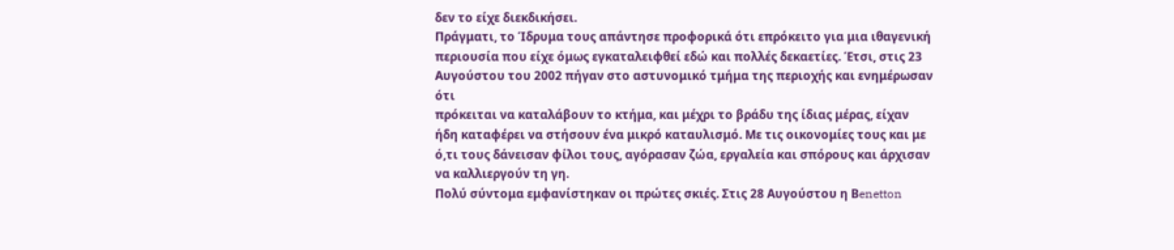δεν το είχε διεκδικήσει.
Πράγματι, το Ίδρυμα τους απάντησε προφορικά ότι επρόκειτο για μια ιθαγενική
περιουσία που είχε όμως εγκαταλειφθεί εδώ και πολλές δεκαετίες. Έτσι, στις 23
Αυγούστου του 2002 πήγαν στο αστυνομικό τμήμα της περιοχής και ενημέρωσαν ότι
πρόκειται να καταλάβουν το κτήμα, και μέχρι το βράδυ της ίδιας μέρας, είχαν
ήδη καταφέρει να στήσουν ένα μικρό καταυλισμό. Με τις οικονομίες τους και με
ό,τι τους δάνεισαν φίλοι τους, αγόρασαν ζώα, εργαλεία και σπόρους και άρχισαν
να καλλιεργούν τη γη.
Πολύ σύντομα εμφανίστηκαν οι πρώτες σκιές. Στις 28 Αυγούστου η Βenetton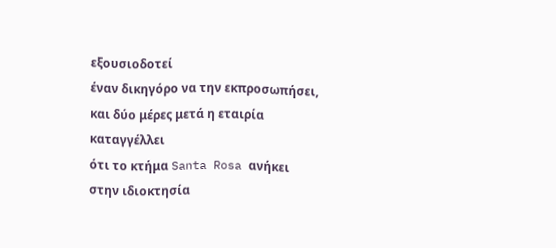εξουσιοδοτεί
έναν δικηγόρο να την εκπροσωπήσει, και δύο μέρες μετά η εταιρία καταγγέλλει
ότι το κτήμα Santa Rosa ανήκει στην ιδιοκτησία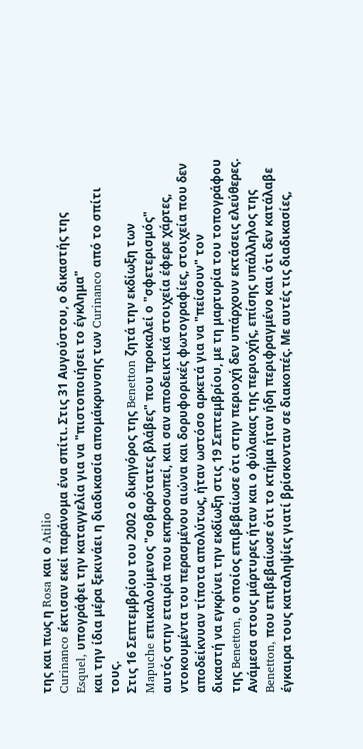της και πως η Rosa και ο Atilio
Curinanco έκτισαν εκεί παράνομα ένα σπίτι. Στις 31 Αυγούστου, ο δικαστής της
Esquel, υπογράφει την καταγγελία για να "πιστοποιήσει το έγκλημα"
και την ίδια μέρα ξεκινάει η διαδικασία απομάκρυνσης των Curinanco από το σπίτι
τους.
Στις 16 Σεπτεμβρίου του 2002 ο δικηγόρος της Benetton ζητά την εκδίωξη των
Mapuche επικαλούμενος "σοβαρότατες βλάβες" που προκαλεί ο "σφετερισμός"
αυτός στην εταιρία που εκπροσωπεί, και σαν αποδεικτικά στοιχεία έφερε χάρτες,
ντοκουμέντα του περασμένου αιώνα και δορυφορικές φωτογραφίες, στοιχεία που δεν
αποδείκνυαν τίποτα απολύτως, ήταν ωστόσο αρκετά για να "πείσουν" τον
δικαστή να εγκρίνει την εκδίωξη στις 19 Σεπτεμβρίου, με τη μαρτυρία του τοπογράφου
της Benetton, ο οποίος επιβεβαίωσε ότι στην περιοχή δεν υπάρχουν εκτάσεις ελεύθερες.
Ανάμεσα στους μάρτυρες ήταν και ο φύλακας της περιοχής, επίσης υπάλληλος της
Benetton, που επιβεβαίωσε ότι το κτήμα ήταν ήδη περιφραγμένο και ότι δεν κατάλαβε
έγκαιρα τους καταληψίες γιατί βρίσκονταν σε διακοπές. Με αυτές τις διαδικασίες,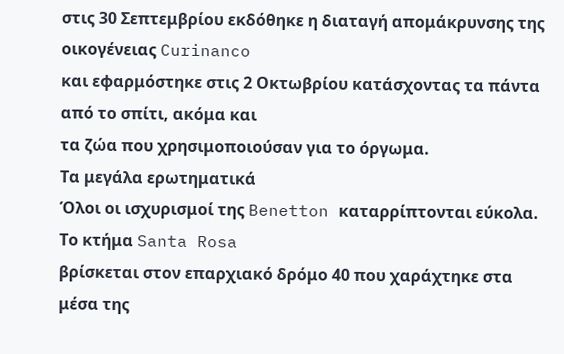στις 30 Σεπτεμβρίου εκδόθηκε η διαταγή απομάκρυνσης της οικογένειας Curinanco
και εφαρμόστηκε στις 2 Οκτωβρίου κατάσχοντας τα πάντα από το σπίτι, ακόμα και
τα ζώα που χρησιμοποιούσαν για το όργωμα.
Τα μεγάλα ερωτηματικά
Όλοι οι ισχυρισμοί της Benetton καταρρίπτονται εύκολα. Το κτήμα Santa Rosa
βρίσκεται στον επαρχιακό δρόμο 40 που χαράχτηκε στα μέσα της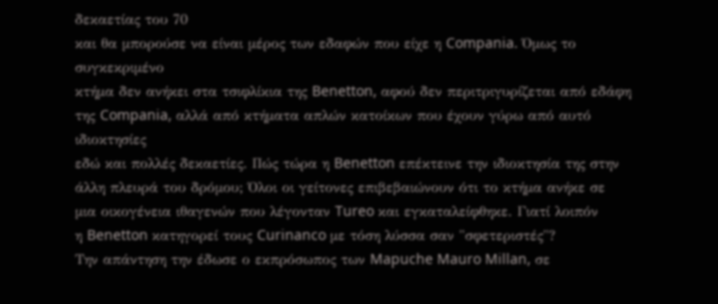δεκαετίας του 70
και θα μπορούσε να είναι μέρος των εδαφών που είχε η Compania. Όμως το συγκεκριμένο
κτήμα δεν ανήκει στα τσιφλίκια της Benetton, αφού δεν περιτριγυρίζεται από εδάφη
της Compania, αλλά από κτήματα απλών κατοίκων που έχουν γύρω από αυτό ιδιοκτησίες
εδώ και πολλές δεκαετίες. Πώς τώρα η Benetton επέκτεινε την ιδιοκτησία της στην
άλλη πλευρά του δρόμου; Όλοι οι γείτονες επιβεβαιώνουν ότι το κτήμα ανήκε σε
μια οικογένεια ιθαγενών που λέγονταν Tureo και εγκαταλείφθηκε. Γιατί λοιπόν
η Benetton κατηγορεί τους Curinanco με τόση λύσσα σαν "σφετεριστές"?
Την απάντηση την έδωσε ο εκπρόσωπος των Mapuche Mauro Millan, σε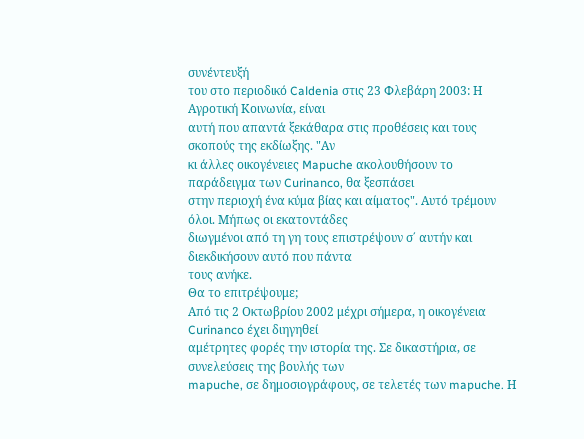συνέντευξή
του στο περιοδικό Caldenia στις 23 Φλεβάρη 2003: Η Αγροτική Κοινωνία, είναι
αυτή που απαντά ξεκάθαρα στις προθέσεις και τους σκοπούς της εκδίωξης. "Αν
κι άλλες οικογένειες Mapuche ακολουθήσουν το παράδειγμα των Curinanco, θα ξεσπάσει
στην περιοχή ένα κύμα βίας και αίματος". Αυτό τρέμουν όλοι. Μήπως οι εκατοντάδες
διωγμένοι από τη γη τους επιστρέψουν σ΄ αυτήν και διεκδικήσουν αυτό που πάντα
τους ανήκε.
Θα το επιτρέψουμε;
Από τις 2 Οκτωβρίου 2002 μέχρι σήμερα, η οικογένεια Curinanco έχει διηγηθεί
αμέτρητες φορές την ιστορία της. Σε δικαστήρια, σε συνελεύσεις της βουλής των
mapuche, σε δημοσιογράφους, σε τελετές των mapuche. Η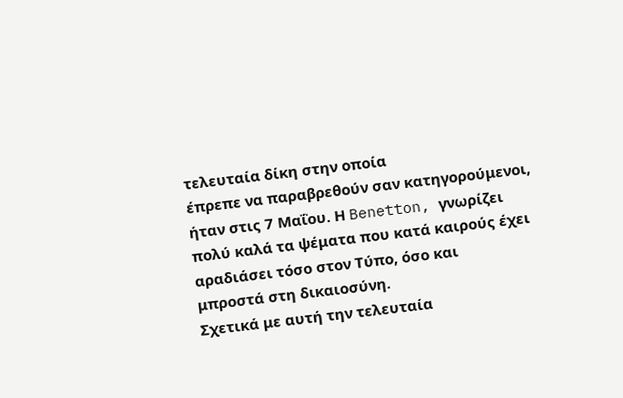τελευταία δίκη στην οποία
έπρεπε να παραβρεθούν σαν κατηγορούμενοι, ήταν στις 7 Μαΐου. Η Benetton, γνωρίζει
πολύ καλά τα ψέματα που κατά καιρούς έχει αραδιάσει τόσο στον Τύπο, όσο και
μπροστά στη δικαιοσύνη.
Σχετικά με αυτή την τελευταία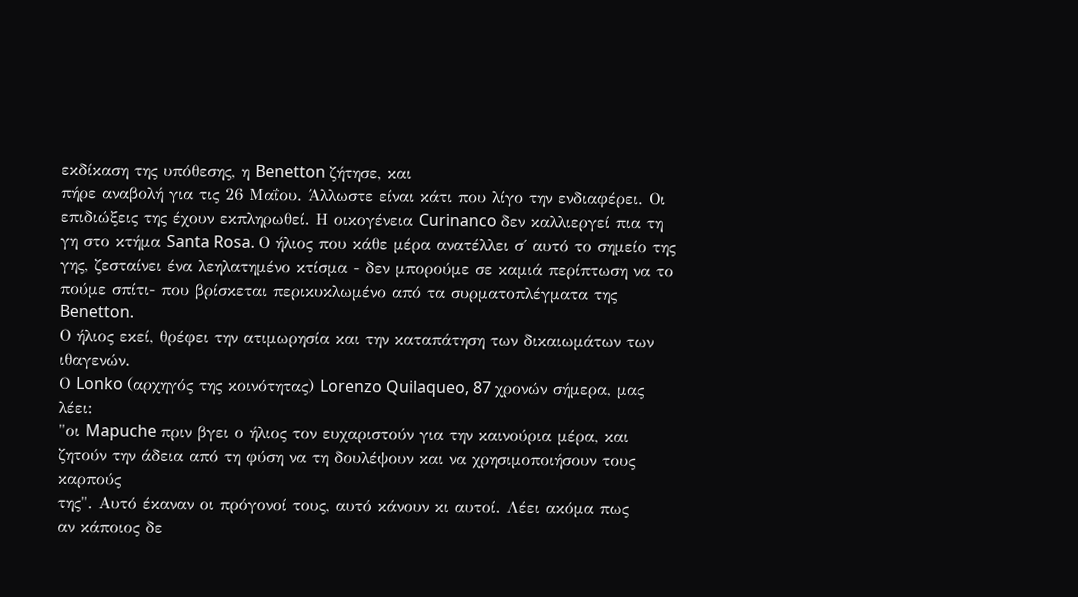εκδίκαση της υπόθεσης, η Benetton ζήτησε, και
πήρε αναβολή για τις 26 Μαΐου. Άλλωστε είναι κάτι που λίγο την ενδιαφέρει. Οι
επιδιώξεις της έχουν εκπληρωθεί. Η οικογένεια Curinanco δεν καλλιεργεί πια τη
γη στο κτήμα Santa Rosa. Ο ήλιος που κάθε μέρα ανατέλλει σ΄ αυτό το σημείο της
γης, ζεσταίνει ένα λεηλατημένο κτίσμα - δεν μπορούμε σε καμιά περίπτωση να το
πούμε σπίτι- που βρίσκεται περικυκλωμένο από τα συρματοπλέγματα της Benetton.
Ο ήλιος εκεί, θρέφει την ατιμωρησία και την καταπάτηση των δικαιωμάτων των ιθαγενών.
Ο Lonko (αρχηγός της κοινότητας) Lorenzo Quilaqueo, 87 χρονών σήμερα, μας λέει:
"οι Mapuche πριν βγει ο ήλιος τον ευχαριστούν για την καινούρια μέρα, και
ζητούν την άδεια από τη φύση να τη δουλέψουν και να χρησιμοποιήσουν τους καρπούς
της". Αυτό έκαναν οι πρόγονοί τους, αυτό κάνουν κι αυτοί. Λέει ακόμα πως
αν κάποιος δε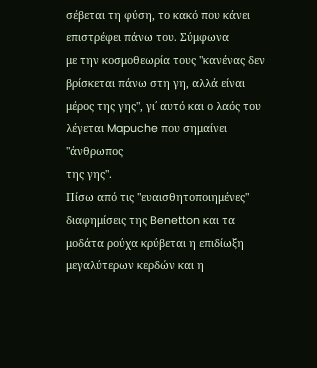σέβεται τη φύση, το κακό που κάνει επιστρέφει πάνω του. Σύμφωνα
με την κοσμοθεωρία τους "κανένας δεν βρίσκεται πάνω στη γη, αλλά είναι
μέρος της γης", γι΄ αυτό και ο λαός του λέγεται Mapuche που σημαίνει "άνθρωπος
της γης".
Πίσω από τις "ευαισθητοποιημένες" διαφημίσεις της Benetton και τα
μοδάτα ρούχα κρύβεται η επιδίωξη μεγαλύτερων κερδών και η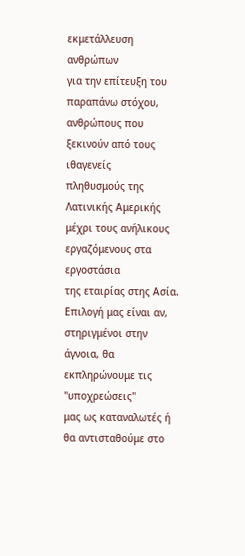εκμετάλλευση ανθρώπων
για την επίτευξη του παραπάνω στόχου, ανθρώπους που ξεκινούν από τους ιθαγενείς
πληθυσμούς της Λατινικής Αμερικής μέχρι τους ανήλικους εργαζόμενους στα εργοστάσια
της εταιρίας στης Ασία.
Επιλογή μας είναι αν, στηριγμένοι στην άγνοια, θα εκπληρώνουμε τις "υποχρεώσεις"
μας ως καταναλωτές ή θα αντισταθούμε στο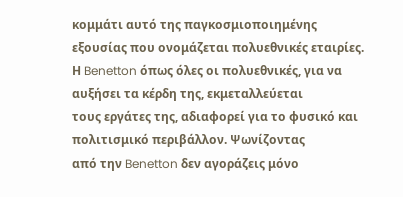κομμάτι αυτό της παγκοσμιοποιημένης
εξουσίας που ονομάζεται πολυεθνικές εταιρίες.
Η Benetton όπως όλες οι πολυεθνικές, για να αυξήσει τα κέρδη της, εκμεταλλεύεται
τους εργάτες της, αδιαφορεί για το φυσικό και πολιτισμικό περιβάλλον. Ψωνίζοντας
από την Benetton δεν αγοράζεις μόνο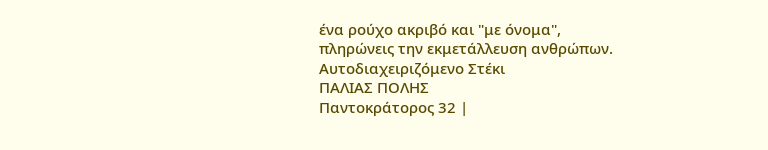ένα ρούχο ακριβό και "με όνομα",
πληρώνεις την εκμετάλλευση ανθρώπων.
Αυτοδιαχειριζόμενο Στέκι
ΠΑΛΙΑΣ ΠΟΛΗΣ
Παντοκράτορος 32 |